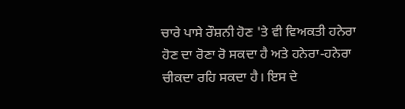ਚਾਰੇ ਪਾਸੇ ਰੌਸ਼ਨੀ ਹੋਣ 'ਤੇ ਵੀ ਵਿਅਕਤੀ ਹਨੇਰਾ ਹੋਣ ਦਾ ਰੋਣਾ ਰੋ ਸਕਦਾ ਹੈ ਅਤੇ ਹਨੇਰਾ-ਹਨੇਰਾ ਚੀਕਦਾ ਰਹਿ ਸਕਦਾ ਹੈ। ਇਸ ਦੇ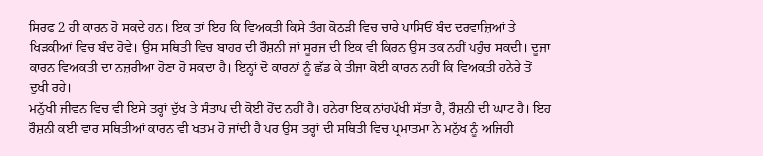ਸਿਰਫ 2 ਹੀ ਕਾਰਨ ਹੋ ਸਕਦੇ ਹਨ। ਇਕ ਤਾਂ ਇਹ ਕਿ ਵਿਅਕਤੀ ਕਿਸੇ ਤੰਗ ਕੋਠੜੀ ਵਿਚ ਚਾਰੇ ਪਾਸਿਓਂ ਬੰਦ ਦਰਵਾਜ਼ਿਆਂ ਤੇ ਖਿੜਕੀਆਂ ਵਿਚ ਬੰਦ ਹੋਵੇ। ਉਸ ਸਥਿਤੀ ਵਿਚ ਬਾਹਰ ਦੀ ਰੌਸ਼ਨੀ ਜਾਂ ਸੂਰਜ ਦੀ ਇਕ ਵੀ ਕਿਰਨ ਉਸ ਤਕ ਨਹੀਂ ਪਹੁੰਚ ਸਕਦੀ। ਦੂਜਾ ਕਾਰਨ ਵਿਅਕਤੀ ਦਾ ਨਜ਼ਰੀਆ ਹੋਣਾ ਹੋ ਸਕਦਾ ਹੈ। ਇਨ੍ਹਾਂ ਦੋ ਕਾਰਨਾਂ ਨੂੰ ਛੱਡ ਕੇ ਤੀਜਾ ਕੋਈ ਕਾਰਨ ਨਹੀਂ ਕਿ ਵਿਅਕਤੀ ਹਨੇਰੇ ਤੋਂ ਦੁਖੀ ਰਹੇ।
ਮਨੁੱਖੀ ਜੀਵਨ ਵਿਚ ਵੀ ਇਸੇ ਤਰ੍ਹਾਂ ਦੁੱਖ ਤੇ ਸੰਤਾਪ ਦੀ ਕੋਈ ਹੋਂਦ ਨਹੀਂ ਹੈ। ਹਨੇਰਾ ਇਕ ਨਾਂਹਪੱਖੀ ਸੱਤਾ ਹੈ, ਰੌਸ਼ਨੀ ਦੀ ਘਾਟ ਹੈ। ਇਹ ਰੌਸ਼ਨੀ ਕਈ ਵਾਰ ਸਥਿਤੀਆਂ ਕਾਰਨ ਵੀ ਖਤਮ ਹੋ ਜਾਂਦੀ ਹੈ ਪਰ ਉਸ ਤਰ੍ਹਾਂ ਦੀ ਸਥਿਤੀ ਵਿਚ ਪ੍ਰਮਾਤਮਾ ਨੇ ਮਨੁੱਖ ਨੂੰ ਅਜਿਹੀ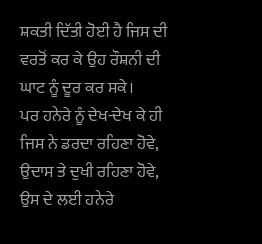ਸ਼ਕਤੀ ਦਿੱਤੀ ਹੋਈ ਹੈ ਜਿਸ ਦੀ ਵਰਤੋਂ ਕਰ ਕੇ ਉਹ ਰੌਸ਼ਨੀ ਦੀ ਘਾਟ ਨੂੰ ਦੂਰ ਕਰ ਸਕੇ।
ਪਰ ਹਨੇਰੇ ਨੂੰ ਦੇਖ-ਦੇਖ ਕੇ ਹੀ ਜਿਸ ਨੇ ਡਰਦਾ ਰਹਿਣਾ ਹੋਵੇ, ਉਦਾਸ ਤੇ ਦੁਖੀ ਰਹਿਣਾ ਹੋਵੇ, ਉਸ ਦੇ ਲਈ ਹਨੇਰੇ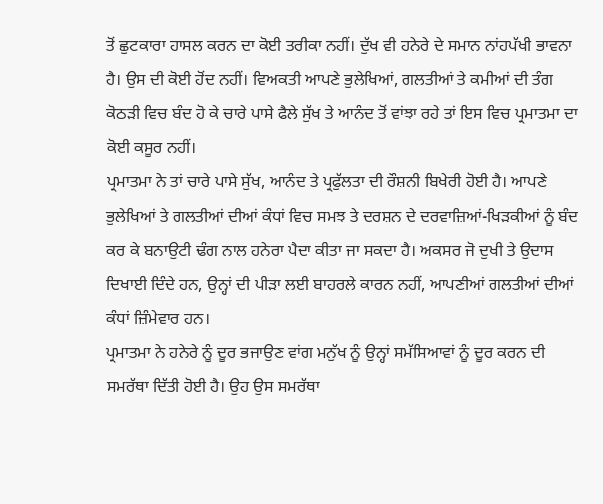ਤੋਂ ਛੁਟਕਾਰਾ ਹਾਸਲ ਕਰਨ ਦਾ ਕੋਈ ਤਰੀਕਾ ਨਹੀਂ। ਦੁੱਖ ਵੀ ਹਨੇਰੇ ਦੇ ਸਮਾਨ ਨਾਂਹਪੱਖੀ ਭਾਵਨਾ ਹੈ। ਉਸ ਦੀ ਕੋਈ ਹੋਂਦ ਨਹੀਂ। ਵਿਅਕਤੀ ਆਪਣੇ ਭੁਲੇਖਿਆਂ, ਗਲਤੀਆਂ ਤੇ ਕਮੀਆਂ ਦੀ ਤੰਗ ਕੋਠੜੀ ਵਿਚ ਬੰਦ ਹੋ ਕੇ ਚਾਰੇ ਪਾਸੇ ਫੈਲੇ ਸੁੱਖ ਤੇ ਆਨੰਦ ਤੋਂ ਵਾਂਝਾ ਰਹੇ ਤਾਂ ਇਸ ਵਿਚ ਪ੍ਰਮਾਤਮਾ ਦਾ ਕੋਈ ਕਸੂਰ ਨਹੀਂ।
ਪ੍ਰਮਾਤਮਾ ਨੇ ਤਾਂ ਚਾਰੇ ਪਾਸੇ ਸੁੱਖ, ਆਨੰਦ ਤੇ ਪ੍ਰਫੁੱਲਤਾ ਦੀ ਰੌਸ਼ਨੀ ਬਿਖੇਰੀ ਹੋਈ ਹੈ। ਆਪਣੇ ਭੁਲੇਖਿਆਂ ਤੇ ਗਲਤੀਆਂ ਦੀਆਂ ਕੰਧਾਂ ਵਿਚ ਸਮਝ ਤੇ ਦਰਸ਼ਨ ਦੇ ਦਰਵਾਜ਼ਿਆਂ-ਖਿੜਕੀਆਂ ਨੂੰ ਬੰਦ ਕਰ ਕੇ ਬਨਾਉਟੀ ਢੰਗ ਨਾਲ ਹਨੇਰਾ ਪੈਦਾ ਕੀਤਾ ਜਾ ਸਕਦਾ ਹੈ। ਅਕਸਰ ਜੋ ਦੁਖੀ ਤੇ ਉਦਾਸ ਦਿਖਾਈ ਦਿੰਦੇ ਹਨ, ਉਨ੍ਹਾਂ ਦੀ ਪੀੜਾ ਲਈ ਬਾਹਰਲੇ ਕਾਰਨ ਨਹੀਂ, ਆਪਣੀਆਂ ਗਲਤੀਆਂ ਦੀਆਂ ਕੰਧਾਂ ਜ਼ਿੰਮੇਵਾਰ ਹਨ।
ਪ੍ਰਮਾਤਮਾ ਨੇ ਹਨੇਰੇ ਨੂੰ ਦੂਰ ਭਜਾਉਣ ਵਾਂਗ ਮਨੁੱਖ ਨੂੰ ਉਨ੍ਹਾਂ ਸਮੱਸਿਆਵਾਂ ਨੂੰ ਦੂਰ ਕਰਨ ਦੀ ਸਮਰੱਥਾ ਦਿੱਤੀ ਹੋਈ ਹੈ। ਉਹ ਉਸ ਸਮਰੱਥਾ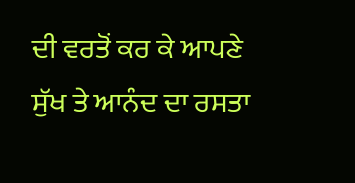ਦੀ ਵਰਤੋਂ ਕਰ ਕੇ ਆਪਣੇ ਸੁੱਖ ਤੇ ਆਨੰਦ ਦਾ ਰਸਤਾ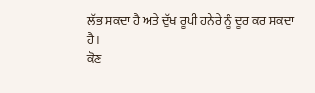ਲੱਭ ਸਕਦਾ ਹੈ ਅਤੇ ਦੁੱਖ ਰੂਪੀ ਹਨੇਰੇ ਨੂੰ ਦੂਰ ਕਰ ਸਕਦਾ ਹੈ।
ਕੋਣ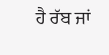ਹੈ ਰੱਬ ਜਾਂ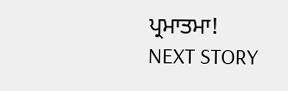ਪ੍ਰਮਾਤਮਾ!
NEXT STORY